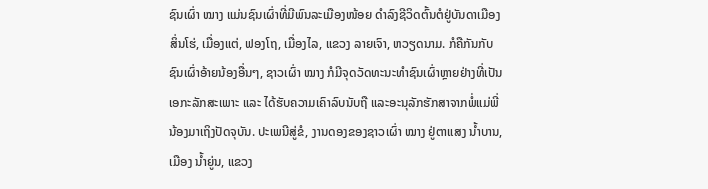ຊົນເຜົ່າ ໝາງ ແມ່ນຊົນເຜົ່າທີ່ມີພົນລະເມືອງໜ້ອຍ ດຳລົງຊີວິດຕົ້ນຕໍຢູ່ບັນດາເມືອງ ສິ່ນໂຮ່, ເມື່ອງແຕ່, ຟອງໂຖ, ເມື່ອງໄລ, ແຂວງ ລາຍເຈົາ, ຫວຽດນາມ. ກໍຄືກັນກັບຊົນເຜົ່າອ້າຍນ້ອງອື່ນໆ, ຊາວເຜົ່າ ໝາງ ກໍມີຈຸດວັດທະນະທຳຊົນເຜົ່າຫຼາຍຢ່າງທີ່ເປັນເອກະລັກສະເພາະ ແລະ ໄດ້ຮັບຄວາມເຄົາລົບນັບຖື ແລະອະນຸລັກຮັກສາຈາກພໍ່ແມ່ພີ່ນ້ອງມາເຖິງປັດຈຸບັນ. ປະເພນີສູ່ຂໍ, ງານດອງຂອງຊາວເຜົ່າ ໝາງ ຢູ່ຕາແສງ ນ້ຳບານ, ເມືອງ ນ້ຳຍູ່ນ, ແຂວງ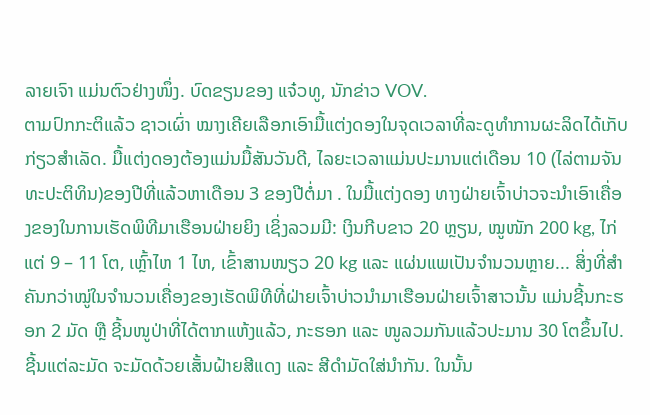ລາຍເຈົາ ແມ່ນຕົວຢ່າງໜຶ່ງ. ບົດຂຽນຂອງ ແຈ໋ວທູ, ນັກຂ່າວ VOV.
ຕາມປົກກະຕິແລ້ວ ຊາວເຜົ່າ ໝາງເຄີຍເລືອກເອົາມື້ແຕ່ງດອງໃນຈຸດເວລາທີ່ລະດູທຳການຜະລິດໄດ້ເກັບກ່ຽວສຳເລັດ. ມື້ແຕ່ງດອງຕ້ອງແມ່ນມື້ສັນວັນດີ, ໄລຍະເວລາແມ່ນປະມານແຕ່ເດືອນ 10 (ໄລ່ຕາມຈັນທະປະຕິທິນ)ຂອງປີທີ່ແລ້ວຫາເດືອນ 3 ຂອງປີຕໍ່ມາ . ໃນມື້ແຕ່ງດອງ ທາງຝ່າຍເຈົ້າບ່າວຈະນຳເອົາເຄື່ອງຂອງໃນການເຮັດພິທີມາເຮືອນຝ່າຍຍິງ ເຊິ່ງລວມມີ: ເງິນກີບຂາວ 20 ຫຼຽນ, ໝູໜັກ 200 kg, ໄກ່ ແຕ່ 9 – 11 ໂຕ, ເຫຼົ້າໄຫ 1 ໄຫ, ເຂົ້າສານໜຽວ 20 kg ແລະ ແຜ່ນແພເປັນຈຳນວນຫຼາຍ... ສິ່ງທີ່ສຳຄັນກວ່າໝູ່ໃນຈຳນວນເຄື່ອງຂອງເຮັດພິທີທີ່ຝ່າຍເຈົ້າບ່າວນຳມາເຮືອນຝ່າຍເຈົ້າສາວນັ້ນ ແມ່ນຊີ້ນກະຮອກ 2 ມັດ ຫຼື ຊີ້ນໜູປ່າທີ່ໄດ້ຕາກແຫ້ງແລ້ວ, ກະຮອກ ແລະ ໜູລວມກັນແລ້ວປະມານ 30 ໂຕຂຶ້ນໄປ. ຊີ້ນແຕ່ລະມັດ ຈະມັດດ້ວຍເສັ້ນຝ້າຍສີແດງ ແລະ ສີດຳມັດໃສ່ນຳກັນ. ໃນນັ້ນ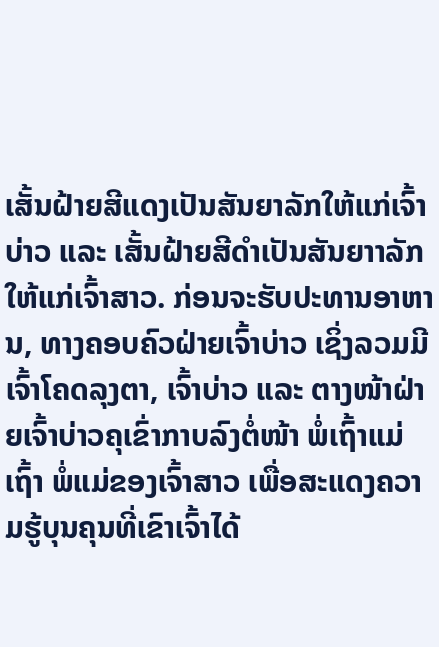ເສັ້ນຝ້າຍສີແດງເປັນສັນຍາລັກໃຫ້ແກ່ເຈົ້າບ່າວ ແລະ ເສັ້ນຝ້າຍສີດຳເປັນສັນຍາາລັກໃຫ້ແກ່ເຈົ້າສາວ. ກ່ອນຈະຮັບປະທານອາຫານ, ທາງຄອບຄົວຝ່າຍເຈົ້າບ່າວ ເຊິ່ງລວມມີ ເຈົ້າໂຄດລຸງຕາ, ເຈົ້າບ່າວ ແລະ ຕາງໜ້າຝ່າຍເຈົ້າບ່າວຄຸເຂົ່າກາບລົງຕໍ່ໜ້າ ພໍ່ເຖົ້າແມ່ເຖົ້າ ພໍ່ແມ່ຂອງເຈົ້າສາວ ເພື່ອສະແດງຄວາມຮູ້ບຸນຄຸນທີ່ເຂົາເຈົ້າໄດ້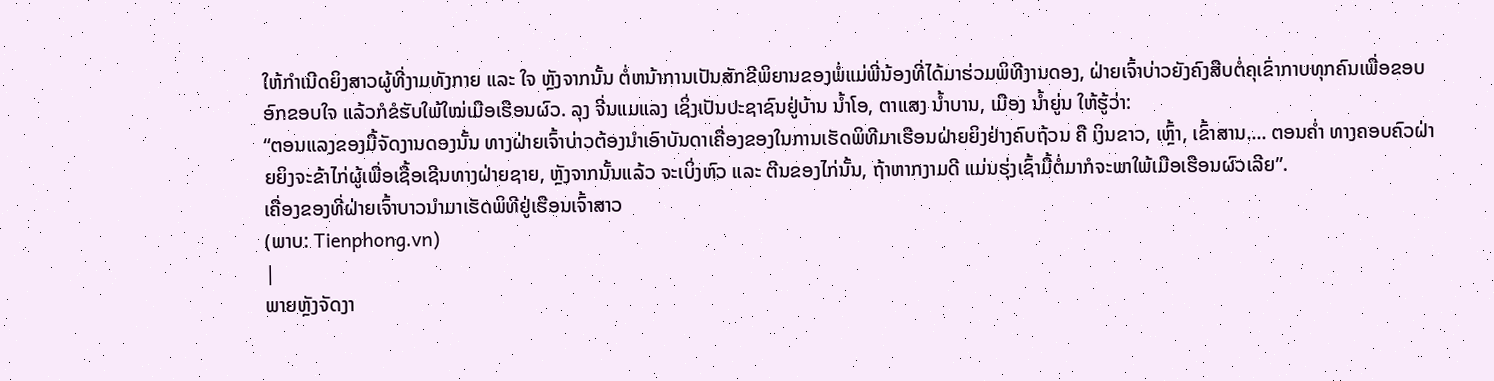ໃຫ້ກຳເນີດຍິງສາວຜູ້ທີ່ງາມທັງກາຍ ແລະ ໃຈ ຫຼັງຈາກນັ້ນ ຕໍ່ຫນ້າການເປັນສັກຂີພິຍານຂອງພໍ່ແມ່ພີ່ນ້ອງທີ່ໄດ້ມາຮ່ວມພິທີງານດອງ, ຝ່າຍເຈົ້າບ່າວຍັງຄົງສືບຕໍ່ຄຸເຂົ່າກາບທຸກຄົນເພື່ອຂອບອົກຂອບໃຈ ແລ້ວກໍຂໍຮັບໃພ້ໃໝ່ເມືອເຮືອນຜົວ. ລຸງ ຈີ່ນແມແລງ ເຊິ່ງເປັນປະຊາຊົນຢູ່ບ້ານ ນ້ຳໂອ, ຕາແສງ ນ້ຳບານ, ເມືອງ ນ້ຳຍູ່ນ ໃຫ້ຮູ້ວ່າ:
“ຕອນແລງຂອງມື້ຈັດງານດອງນັ້ນ ທາງຝ່າຍເຈົ້າບ່າວຕ້ອງນຳເອົາບັນດາເຄື່ອງຂອງໃນການເຮັດພິທີມາເຮືອນຝ່າຍຍິງຢ່າງຄົບຖ້ວນ ຄື ເງິນຂາວ, ເຫຼົ້າ, ເຂົ້າສານ.... ຕອນຄ່ຳ ທາງຄອບຄົວຝ່າຍຍິງຈະຂ້າໄກ່ຜູ້ເພື່ອເຊື້ອເຊີນທາງຝ່າຍຊາຍ, ຫຼັງຈາກນັ້ນແລ້ວ ຈະເບິ່ງຫົວ ແລະ ຕີນຂອງໄກ່ນັ້ນ, ຖ້າຫາກງາມດີ ແມ່ນຮຸ່ງເຊົ້າມື້ຕໍ່ມາກໍຈະພາໃພ້ເມືອເຮືອນຜົວເລີຍ”.
ເຄື່ອງຂອງທີ່ຝ່າຍເຈົ້າບາວນຳມາເຮັດພິທີຢູ່ເຮືອນເຈົ້າສາວ
(ພາບ: Tienphong.vn)
|
ພາຍຫຼັງຈັດງາ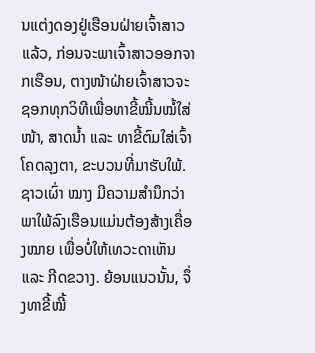ນແຕ່ງດອງຢູ່ເຮືອນຝ່າຍເຈົ້າສາວແລ້ວ, ກ່ອນຈະພາເຈົ້າສາວອອກຈາກເຮືອນ, ຕາງໜ້າຝ່າຍເຈົ້າສາວຈະຊອກທຸກວິທີເພື່ອທາຂີ້ໝີ້ນໝໍ້ໃສ່ໜ້າ, ສາດນ້ຳ ແລະ ທາຂີ້ຕົມໃສ່ເຈົ້າໂຄດລຸງຕາ, ຂະບວນທີ່ມາຮັບໃພ້. ຊາວເຜົ່າ ໝາງ ມີຄວາມສຳນຶກວ່າ ພາໃພ້ລົງເຮືອນແມ່ນຕ້ອງສ້າງເຄື່ອງໝາຍ ເພື່ອບໍ່ໃຫ້ເທວະດາເຫັນ ແລະ ກີດຂວາງ. ຍ້ອນແນວນັ້ນ, ຈຶ່ງທາຂີ້ໝີ້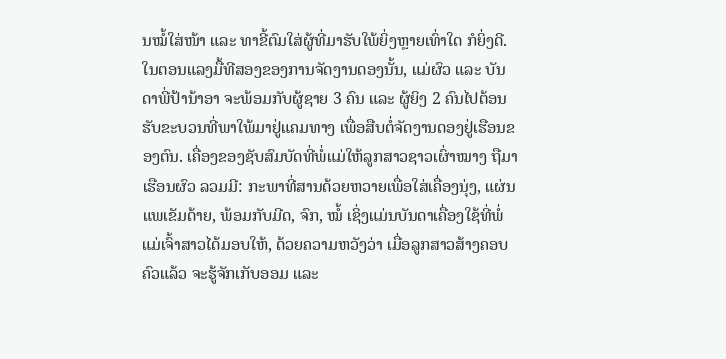ນໝໍ້ໃສ່ໜ້າ ແລະ ທາຂີ້ຕົມໃສ່ຜູ້ທີ່ມາຮັບໃພ້ຍິ່ງຫຼາຍເທົ່າໃດ ກໍຍິ່ງດີ. ໃນຕອນແລງມື້ທີສອງຂອງການຈັດງານດອງນັ້ນ, ແມ່ຜົວ ແລະ ບັນດາພີ່ປ້ານ້າອາ ຈະພ້ອມກັບຜູ້ຊາຍ 3 ຄົນ ແລະ ຜູ້ຍິງ 2 ຄົນໄປຕ້ອນຮັບຂະບວນທີ່ພາໃພ້ມາຢູ່ແຄມທາງ ເພື່ອສືບຕໍ່ຈັດງານດອງຢູ່ເຮືອນຂອງຕົນ. ເຄື່ອງຂອງຊັບສົມບັດທີ່ພໍ່ແມ່ໃຫ້ລູກສາວຊາວເຜົ່າໝາງ ຖືມາເຮືອນຜົວ ລວມມີ: ກະພາທີ່ສານດ້ວຍຫວາຍເພື່ອໃສ່ເຄື່ອງນຸ່ງ, ແຜ່ນແພເຂັມດ້າຍ, ພ້ອມກັບມີດ, ຈົກ, ໝໍ້ ເຊິ່ງແມ່ນບັນດາເຄື່ອງໃຊ້ທີ່ພໍ່ແມ່ເຈົ້າສາວໄດ້ມອບໃຫ້, ດ້ວຍຄວາມຫວັງວ່າ ເມື່ອລູກສາວສ້າງຄອບຄົວແລ້ວ ຈະຮູ້ຈັກເກັບອອມ ແລະ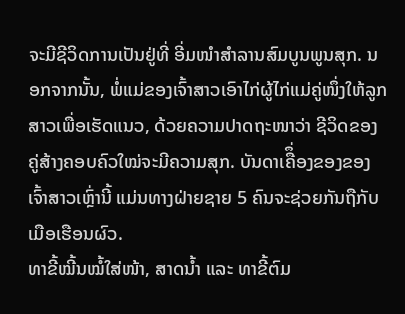ຈະມີຊີວິດການເປັນຢູ່ທີ່ ອີ່ມໜຳສຳລານສົມບູນພູນສຸກ. ນອກຈາກນັ້ນ, ພໍ່ແມ່ຂອງເຈົ້າສາວເອົາໄກ່ຜູ້ໄກ່ແມ່ຄູ່ໜຶ່ງໃຫ້ລູກສາວເພື່ອເຮັດແນວ, ດ້ວຍຄວາມປາດຖະໜາວ່າ ຊີວິດຂອງຄູ່ສ້າງຄອບຄົວໃໝ່ຈະມີຄວາມສຸກ. ບັນດາເຄືຶ່ອງຂອງຂອງເຈົ້າສາວເຫຼົ່ານີ້ ແມ່ນທາງຝ່າຍຊາຍ 5 ຄົນຈະຊ່ວຍກັນຖືກັບເມືອເຮືອນຜົວ.
ທາຂີ້ໝີ້ນໝໍ້ໃສ່ໜ້າ, ສາດນ້ຳ ແລະ ທາຂີ້ຕົມ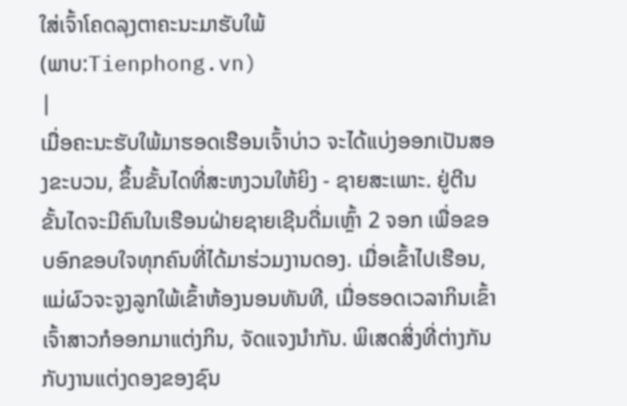ໃສ່ເຈົ້າໂຄດລຸງຕາຄະນະມາຮັບໃພ້
(ພາບ:Tienphong.vn)
|
ເມື່ອຄະນະຮັບໃພ້ມາຮອດເຮືອນເຈົ້າບ່າວ ຈະໄດ້ແບ່ງອອກເປັນສອງຂະບວນ, ຂຶ້ນຂັ້ນໄດທີ່ສະຫງວນໃຫ້ຍິງ - ຊາຍສະເພາະ. ຢູ່ຕີນຂັ້ນໄດຈະມີຄົນໃນເຮືອນຝ່າຍຊາຍເຊີນດື່ມເຫຼົ້າ 2 ຈອກ ເພື່ອຂອບອົກຂອບໃຈທຸກຄົນທີ່ໄດ້ມາຮ່ວມງານດອງ. ເມື່ອເຂົ້າໄປເຮືອນ, ແມ່ຜົວຈະຈູງລູກໃພ້ເຂົ້າຫ້ອງນອນທັນທີ, ເມື່ອຮອດເວລາກິນເຂົ້າ ເຈົ້າສາວກໍອອກມາແຕ່ງກິນ, ຈັດແຈງນຳກັນ. ພິເສດສິ່ງທີ່ຕ່າງກັນກັບງານແຕ່ງດອງຂອງຊົນ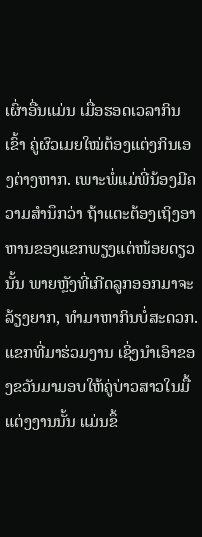ເຜົ່າອື່ນແມ່ນ ເມື່ອຮອດເວລາກິນເຂົ້າ ຄູ່ຜົວເມຍໃໝ່ຕ້ອງແຕ່ງກິນເອງຕ່າງຫາກ. ເພາະພໍ່ແມ່ພີ່ນ້ອງມີຄວາມສຳນຶກວ່າ ຖ້າແຕະຕ້ອງເຖິງອາຫານຂອງແຂກພຽງແຕ່ໜ້ອຍດຽວນັ້ນ ພາຍຫຼັງທີ່ເກີດລູກອອກມາຈະລ້ຽງຍາກ, ທຳມາຫາກິນບໍ່ສະດວກ. ແຂກທີ່ມາຮ່ວມງານ ເຊິ່ງນຳເອົາຂອງຂວັນມາມອບໃຫ້ຄູ່ບ່າວສາວໃນມື້ແຕ່ງງານນັ້ນ ແມ່ນຂຶ້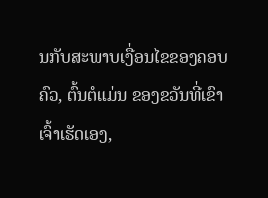ນກັບສະພາບເງື່ອນໄຂຂອງຄອບຄົວ, ຕົ້ນຕໍແມ່ນ ຂອງຂວັນທີ່ເຂົາເຈົ້າເຮັດເອງ,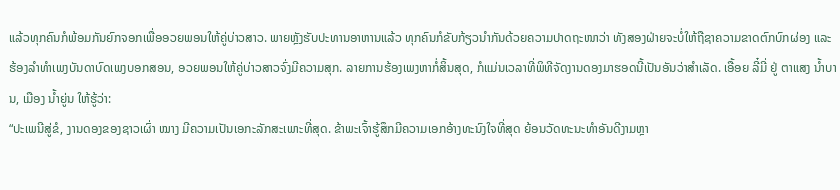ແລ້ວທຸກຄົນກໍພ້ອມກັນຍົກຈອກເພື່ອອວຍພອນໃຫ້ຄູ່ບ່າວສາວ. ພາຍຫຼັງຮັບປະທານອາຫານແລ້ວ ທຸກຄົນກໍຂັບກ້ຽວນຳກັນດ້ວຍຄວາມປາດຖະໜາວ່າ ທັງສອງຝ່າຍຈະບໍ່ໃຫ້ຖືຊາຄວາມຂາດຕົກບົກຜ່ອງ ແລະ ຮ້ອງລຳທຳເພງບັນດາບົດເພງບອກສອນ, ອວຍພອນໃຫ້ຄູ່ບ່າວສາວຈົ່ງມີຄວາມສຸກ. ລາຍການຮ້ອງເພງຫາກໍ່ສິ້ນສຸດ, ກໍແມ່ນເວລາທີ່ພິທີຈັດງານດອງມາຮອດນີ້ເປັນອັນວ່າສຳເລັດ. ເອື້ອຍ ລີ໋ມີ່ ຢູ່ ຕາແສງ ນ້ຳບານ, ເມືອງ ນ້ຳຍູ່ນ ໃຫ້ຮູ້ວ່າ:
“ປະເພນີສູ່ຂໍ, ງານດອງຂອງຊາວເຜົ່າ ໝາງ ມີຄວາມເປັນເອກະລັກສະເພາະທີ່ສຸດ. ຂ້າພະເຈົ້າຮູ້ສຶກມີຄວາມເອກອ້າງທະນົງໃຈທີ່ສຸດ ຍ້ອນວັດທະນະທຳອັນດີງາມຫຼາ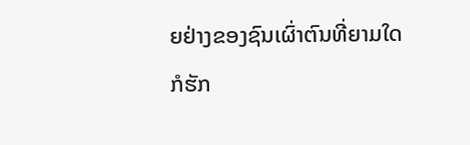ຍຢ່າງຂອງຊົນເຜົ່າຕົນທີ່ຍາມໃດກໍຮັກ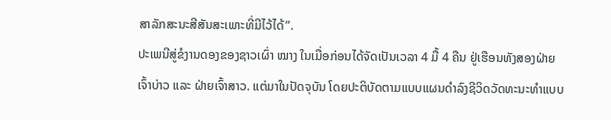ສາລັກສະນະສີສັນສະເພາະທີ່ມີໄວ້ໄດ້”.
ປະເພນີສູ່ຂໍງານດອງຂອງຊາວເຜົ່າ ໝາງ ໃນເມື່ອກ່ອນໄດ້ຈັດເປັນເວລາ 4 ມື້ 4 ຄືນ ຢູ່ເຮືອນທັງສອງຝ່າຍເຈົ້າບ່າວ ແລະ ຝ່າຍເຈົ້າສາວ. ແຕ່ມາໃນປັດຈຸບັນ ໂດຍປະຕິບັດຕາມແບບແຜນດຳລົງຊີວິດວັດທະນະທຳແບບ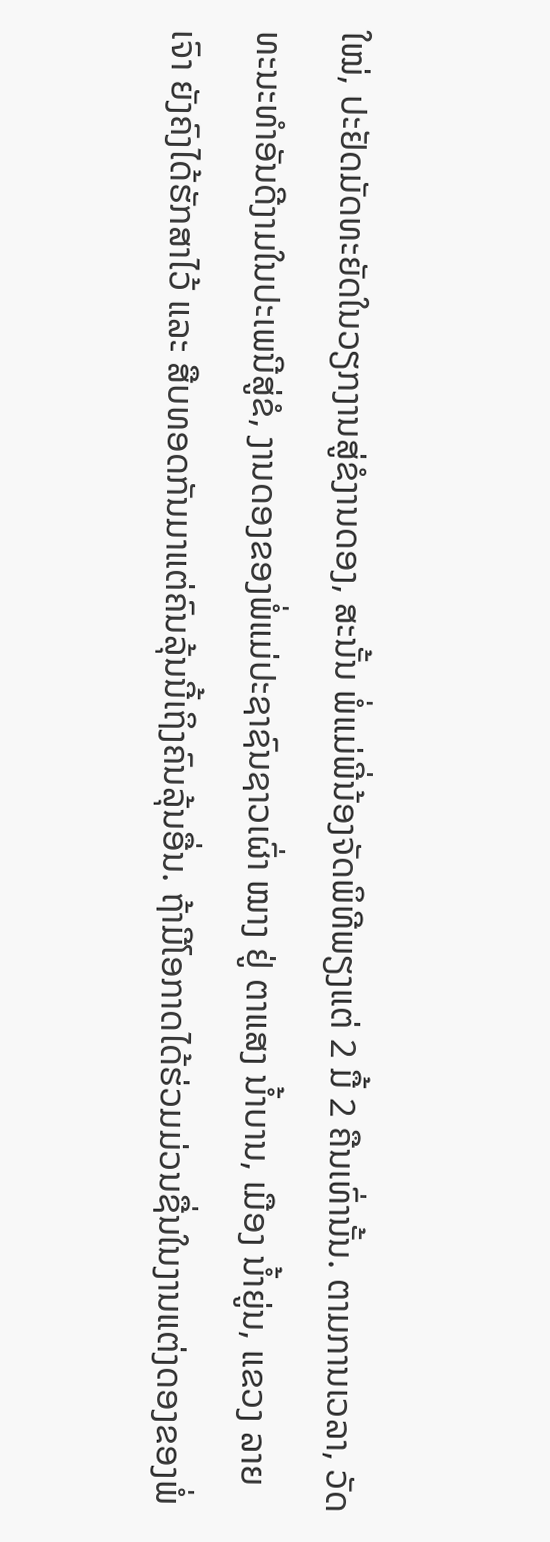ໃໝ່, ປະຢັດມັດທະຍັດໃນວຽກງານສູ່ຂໍງານດອງ, ສະນັ້ນ ພໍ່ແມ່ພີ່ນ້ອງຈັດພິທີພຽງແຕ່ 2 ມື້ 2 ຄືນເທົ່ານັ້ນ. ຕາມການເວລາ, ວັດທະນະທຳອັນດີງາມໃນປະເພນີສູ່ຂໍ, ງານດອງຂອງພໍ່ແມ່ປະຊາຊົນຊາວເຜົ່າ ໝາງ ຢູ່ ຕາແສງ ນ້ຳບານ, ເມືອງ ນ້ຳຍູ່ນ, ແຂວງ ລາຍເຈົາ ຍັງຄົງໄດ້ຮັກສາໄວ້ ແລະ ສືບທອດກັນມາແຕ່ຄົນລຸ້ນນີ້ເຖິງຄົນລຸ້ນອື່ນ. ຖ້າມີໂອກາດໄດ້ຮ່ວມມ່ວນຊື່ນໃນງານແຕ່ງດອງຂອງພໍ່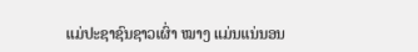ແມ່ປະຊາຊົນຊາວເຜົ່າ ໝາງ ແມ່ນແນ່ນອນ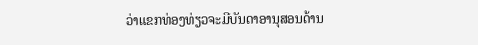ວ່າແຂກທ່ອງທ່ຽວຈະມີບັນດາອານຸສອນດ້ານ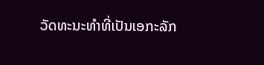ວັດທະນະທຳທີ່ເປັນເອກະລັກ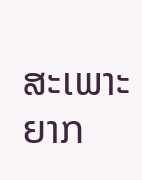ສະເພາະຍາກ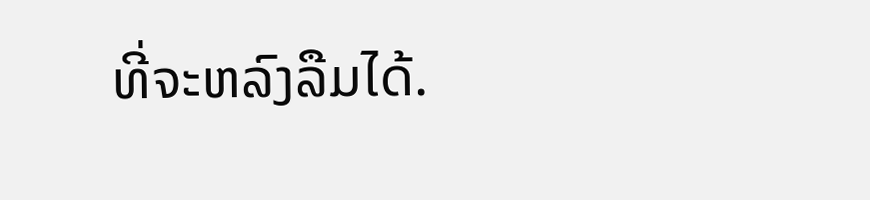ທີ່ຈະຫລົງລືມໄດ້.